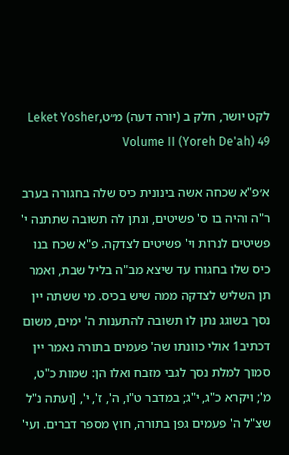לקט יושר, חלק ב (יורה דעה) מ״טLeket Yosher, Volume II (Yoreh De'ah) 49

א׳פ"א שכחה אשה בינונית כיס שלה בחגורה בערב ר"ה והיה בו ס' פשיטים, ונתן לה תשובה שתתנה י' פשיטים לנרות וי' פשיטים לצדקה. פ"א שכח בנו כיס שלו בחגורו עד שיצא מב"ה בליל שבת, ואמר תן השליש לצדקה ממה שיש בכיס. מי ששתה יין נסך בשוגג נתן לו תשובה להתענות ה' ימים, משום דכתיב1 אולי כוונתו שה' פעמים בתורה נאמר יין סמוך למלת נסך לגבי מזבח ואלו הן: שמות כ"ט, מ'; ויקרא כ"ג, י"ג; במדבר ט"ו, ה', ז', י', [ועתה נ"ל שצ"ל ה' פעמים גפן בתורה, חוץ מספר דברים. ועי'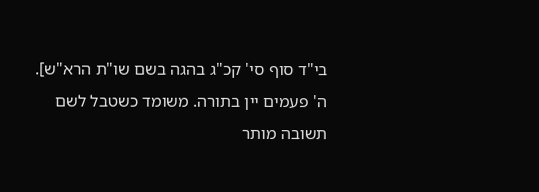בי"ד סוף סי' קכ"ג בהגה בשם שו"ת הרא"ש]. ה' פעמים יין בתורה. משומד כשטבל לשם תשובה מותר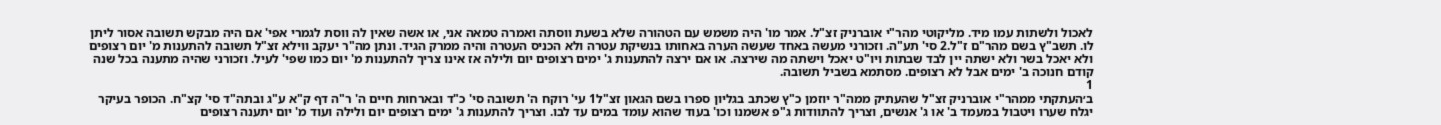לאכול ולשתות עמו מיד. מליקוטי מהר"י אוברניק זצ"ל. אמר מו' היה משמש עם הטהורה שלא בשעת ווסתה ואמרה טמאה אני, או אשה שאין לה ווסת לגמרי אפי' אם היה מבקש תשובה אסור ליתן לו. תשב"ץ בשם מהר"ם ז"ל.2 סי' תע"ה. וזכורני מעשה באחד שעשה הערה באחותו בנשיקת עטרה ולא הכניס העטרה והיה ממרק הגיד. ונתן מה"ר יעקב ווילא זצ"ל תשובה להתענות מ' יום רצופים ולא יאכל בשר ולא ישתה יין לבד שבתות ויו"ט יאכל וישתה מה שירצה. או אם ירצה להתענות ג' ימים רצופים יום ולילה אז אינו צריך להתענות מ' יום כמו שפי' לעיל. וזכורני שהיה מתענה בכל שנה קודם חנוכה ב' ימים אבל לא רצופים. מסתמא בשביל תשובה.
1
ב׳העתקתי ממהר"י אוברניק זצ"ל שהעתיק ממה"ר יוזמן כ"ץ שכתב בגליון ספרו בשם הגאון זצ"ל1 עי' רוקח ה' תשובה סי' כ"ד ובארחות חיים ה' ר"ה דף ק"א ע"ג ובתה"ד סי' קצ"ח. הכופר בעיקר יגלח שערו ויטבול במעמד ב' או ג' אנשים, וצריך להתוודות ג"פ אשמנו וכו' בעוד שהוא עומד במים עד לבו. וצריך להתענות ג' ימים רצופים יום ולילה ועוד מ' יום יתענה רצופים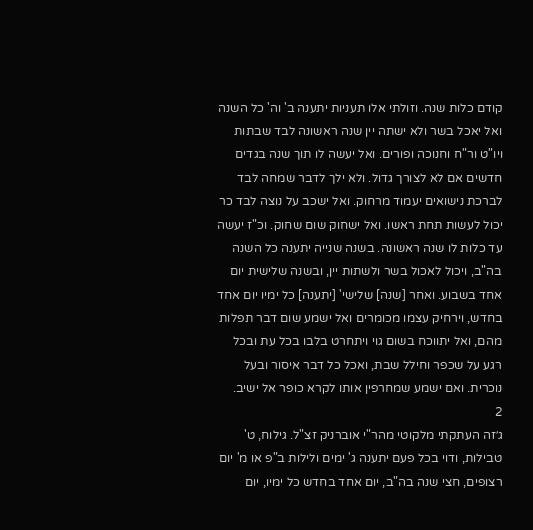קודם כלות שנה. וזולתי אלו תעניות יתענה ב' וה' כל השנה ואל יאכל בשר ולא ישתה יין שנה ראשונה לבד שבתות ויו"ט ור"ח וחנוכה ופורים. ואל יעשה לו תוך שנה בגדים חדשים אם לא לצורך גדול. ולא ילך לדבר שמחה לבד לברכת נישואים יעמוד מרחוק. ואל ישכב על נוצה לבד כר יכול לעשות תחת ראשו. ואל ישחוק שום שחוק. וכ"ז יעשה עד כלות לו שנה ראשונה. בשנה שנייה יתענה כל השנה בה"ב, ויכול לאכול בשר ולשתות יין, ובשנה שלישית יום אחד בשבוע. ואחר [שנה] שלישי' [יתענה] כל ימיו יום אחד בחדש, וירחיק עצמו מכומרים ואל ישמע שום דבר תפלות מהם, ואל יתווכח בשום גוי ויתחרט בלבו בכל עת ובכל רגע על שכפר וחילל שבת, ואכל כל דבר איסור ובעל נוכרית. ואם ישמע שמחרפין אותו לקרא כופר אל ישיב.
2
ג׳זה העתקתי מלקוטי מהר"י אוברניק זצ"ל. גילוח, ט' טבילות, ודוי בכל פעם יתענה ג' ימים ולילות ב"פ או מ' יום רצופים, חצי שנה בה"ב, יום אחד בחדש כל ימיו, יום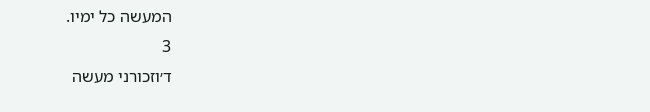המעשה כל ימיו.
3
ד׳וזכורני מעשה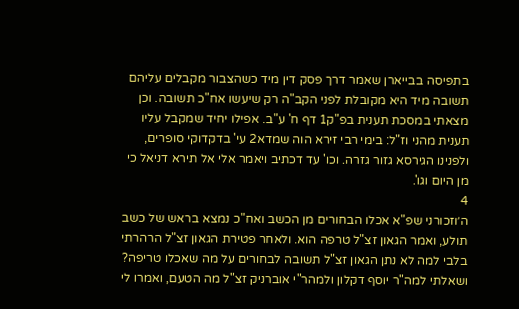בתפיסה בבייארן שאמר דרך פסק דין מיד כשהצבור מקבלים עליהם תשובה מיד היא מקובלת לפני הקב"ה רק שיעשו אח"כ תשובה. וכן מצאתי במסכת תענית בפ"ק1 דף ח' ע"ב. אפילו יחיד שמקבל עליו תענית מהני וז"ל: בימי רבי זירא הוה שמדא2 עי' בדקדוקי סופרים, ולפנינו הגירסא גזור גזרה. וכו' עד דכתיב ויאמר אלי אל תירא דניאל כי מן היום וגו'.
4
ה׳וזכורני שפ"א אכלו הבחורים מן הכשב ואח"כ נמצא בראש של כשב תולע, ואמר הגאון זצ"ל טרפה הוא. ולאחר פטירת הגאון זצ"ל הרהרתי בלבי למה לא נתן הגאון זצ"ל תשובה לבחורים על מה שאכלו טריפה? ושאלתי למה"ר יוסף דקלון ולמהר"י אוברניק זצ"ל מה הטעם, ואמרו לי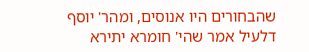שהבחורים היו אנוסים, ומהר' יוסף דלעיל אמר שהי' חומרא יתירא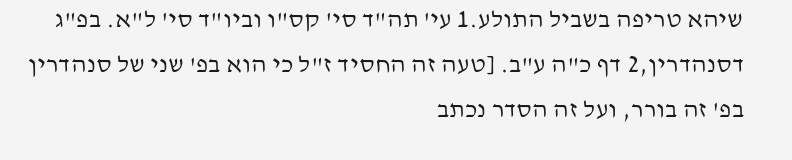שיהא טריפה בשביל התולע.1 עי' תה"ד סי' קס"ו וביו"ד סי' ל"א. בפ"ג דסנהדרין,2 דף כ"ה ע"ב. [טעה זה החסיד ז"ל כי הוא בפ' שני של סנהדרין בפ' זה בורר, ועל זה הסדר נכתב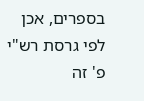בספרים, אכן לפי גרסת רש"י פ' זה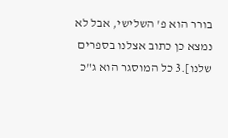בורר הוא פ' השלישי, אבל לא נמצא כן כתוב אצלנו בספרים שלנו].3 כל המוסגר הוא ג"כ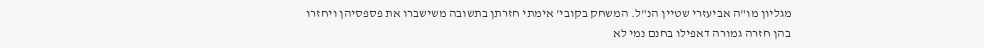מגליון מו"ה אביעזרי שטיין הנ"ל. המשחק בקובי' אימתי חזרתן בתשובה משישברו את פספסיהן ויחזרו בהן חזרה גמורה דאפילו בחנם נמי לא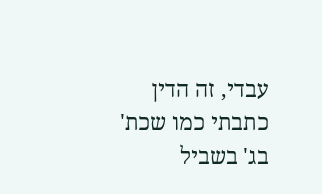עבדי, זה הדין כתבתי כמו שכת' בג' בשביל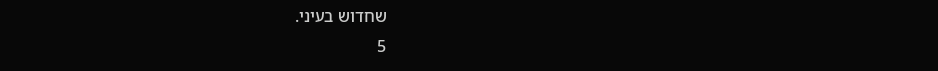שחדוש בעיני.
5